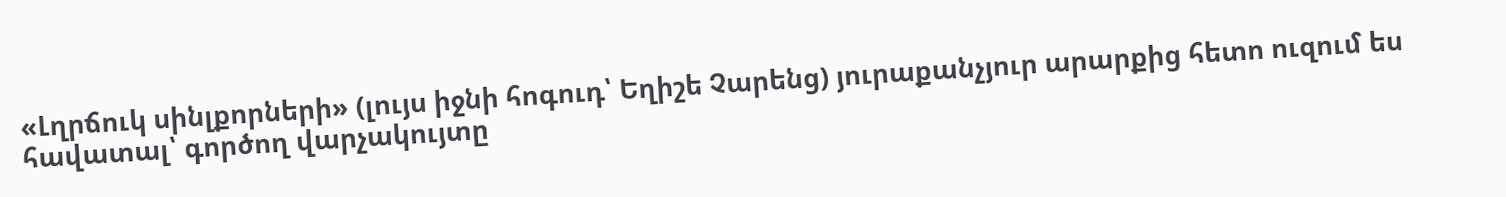«Լղրճուկ սինլքորների» (լույս իջնի հոգուդ՝ Եղիշե Չարենց) յուրաքանչյուր արարքից հետո ուզում ես հավատալ՝ գործող վարչակույտը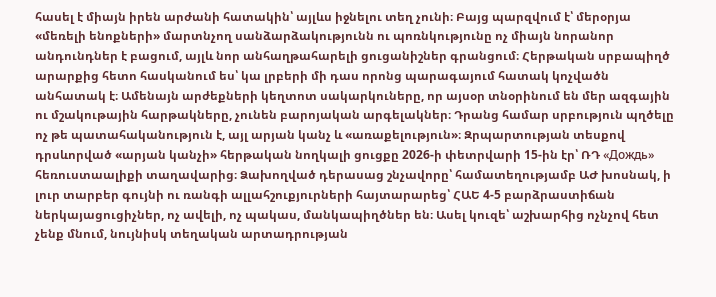հասել է միայն իրեն արժանի հատակին՝ այլևս իջնելու տեղ չունի։ Բայց պարզվում է՝ մերօրյա «մեռելի ենոքների» մարտնչող սանձարձակությունն ու պոռնկությունը ոչ միայն նորանոր անդունդներ է բացում, այլև նոր անհաղթահարելի ցուցանիշներ գրանցում։ Հերթական սրբապիղծ արարքից հետո հասկանում ես՝ կա լրբերի մի դաս որոնց պարագայում հատակ կոչվածն անհատակ է։ Ամենայն արժեքների կեղտոտ սակարկուները, որ այսօր տնօրինում են մեր ազգային ու մշակութային հարթակները, չունեն բարոյական արգելակներ։ Դրանց համար սրբություն պղծելը ոչ թե պատահականություն է, այլ արյան կանչ և «առաքելություն»։ Զրպարտության տեսքով դրսևորված «արյան կանչի» հերթական նողկալի ցուցքը 2026-ի փետրվարի 15-ին էր՝ ՌԴ «Дождь» հեռուստաալիքի տաղավարից։ Ձախողված դերասաց շնչավորը՝ համատեղությամբ ԱԺ խոսնակ, ի լուր տարբեր գույնի ու ռանգի ալլահշուքյուրների հայտարարեց՝ ՀԱԵ 4-5 բարձրաստիճան ներկայացուցիչներ, ոչ ավելի, ոչ պակաս, մանկապիղծներ են։ Ասել կուզե՝ աշխարհից ոչնչով հետ չենք մնում, նույնիսկ տեղական արտադրության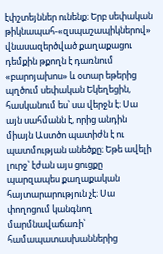էփշտեյններ ունենք։ Երբ սեփական թիկնապահ-«զսպաշապիկներով» վնասազերծված քաղաքացու դեմքին թքողն է դառնում «բարոյախոս» և օտար եթերից պղծում սեփական Եկեղեցին, հասկանում ես՝ սա վերջն է։ Սա այն սահմանն է, որից անդին միայն Աստծո պատիժն է ու պատմության անեծքը։ Եթե ավելի լուրջ՝ էժան այս ցուցքը պարզապես քաղաքական հայտարարություն չէ։ Սա փողոցում կանգնող մարմնավաճառի՝ համապատասխաններից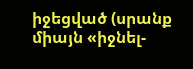իջեցված (սրանք միայն «իջնել-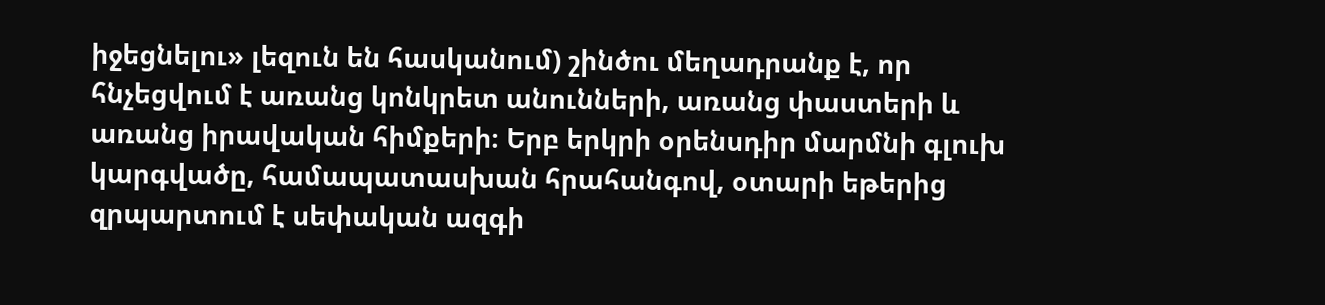իջեցնելու» լեզուն են հասկանում) շինծու մեղադրանք է, որ հնչեցվում է առանց կոնկրետ անունների, առանց փաստերի և առանց իրավական հիմքերի։ Երբ երկրի օրենսդիր մարմնի գլուխ կարգվածը, համապատասխան հրահանգով, օտարի եթերից զրպարտում է սեփական ազգի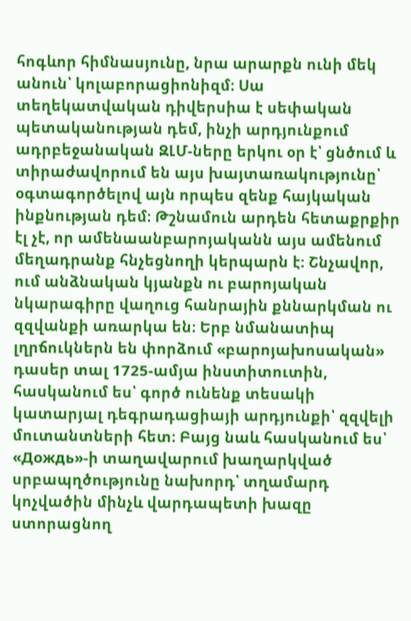հոգևոր հիմնասյունը, նրա արարքն ունի մեկ անուն՝ կոլաբորացիոնիզմ։ Սա տեղեկատվական դիվերսիա է սեփական պետականության դեմ, ինչի արդյունքում ադրբեջանական ԶԼՄ-ները երկու օր է՝ ցնծում և տիրաժավորում են այս խայտառակությունը՝ օգտագործելով այն որպես զենք հայկական ինքնության դեմ։ Թշնամուն արդեն հետաքրքիր էլ չէ, որ ամենաանբարոյականն այս ամենում մեղադրանք հնչեցնողի կերպարն է։ Շնչավոր, ում անձնական կյանքն ու բարոյական նկարագիրը վաղուց հանրային քննարկման ու զզվանքի առարկա են։ Երբ նմանատիպ լղրճուկներն են փորձում «բարոյախոսական» դասեր տալ 1725-ամյա ինստիտուտին, հասկանում ես՝ գործ ունենք տեսակի կատարյալ դեգրադացիայի արդյունքի՝ զզվելի մուտանտների հետ։ Բայց նաև հասկանում ես՝ «Дождь»-ի տաղավարում խաղարկված սրբապղծությունը նախորդ՝ տղամարդ կոչվածին մինչև վարդապետի խազը ստորացնող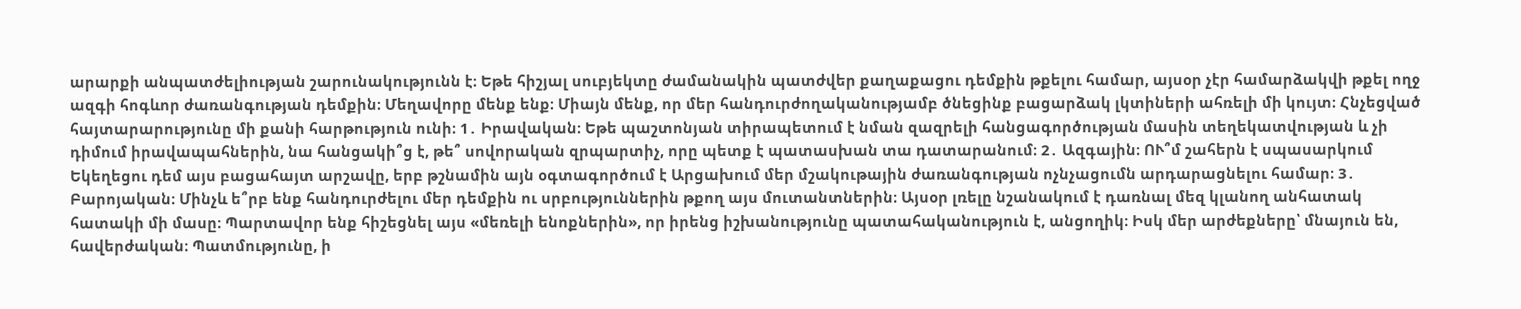արարքի անպատժելիության շարունակությունն է։ Եթե հիշյալ սուբյեկտը ժամանակին պատժվեր քաղաքացու դեմքին թքելու համար, այսօր չէր համարձակվի թքել ողջ ազգի հոգևոր ժառանգության դեմքին։ Մեղավորը մենք ենք։ Միայն մենք, որ մեր հանդուրժողականությամբ ծնեցինք բացարձակ լկտիների ահռելի մի կույտ։ Հնչեցված հայտարարությունը մի քանի հարթություն ունի։ 1․ Իրավական։ Եթե պաշտոնյան տիրապետում է նման զազրելի հանցագործության մասին տեղեկատվության և չի դիմում իրավապահներին, նա հանցակի՞ց է, թե՞ սովորական զրպարտիչ, որը պետք է պատասխան տա դատարանում։ 2․ Ազգային։ ՈՒ՞մ շահերն է սպասարկում Եկեղեցու դեմ այս բացահայտ արշավը, երբ թշնամին այն օգտագործում է Արցախում մեր մշակութային ժառանգության ոչնչացումն արդարացնելու համար։ 3․ Բարոյական։ Մինչև ե՞րբ ենք հանդուրժելու մեր դեմքին ու սրբություններին թքող այս մուտանտներին։ Այսօր լռելը նշանակում է դառնալ մեզ կլանող անհատակ հատակի մի մասը։ Պարտավոր ենք հիշեցնել այս «մեռելի ենոքներին», որ իրենց իշխանությունը պատահականություն է, անցողիկ։ Իսկ մեր արժեքները՝ մնայուն են, հավերժական։ Պատմությունը, ի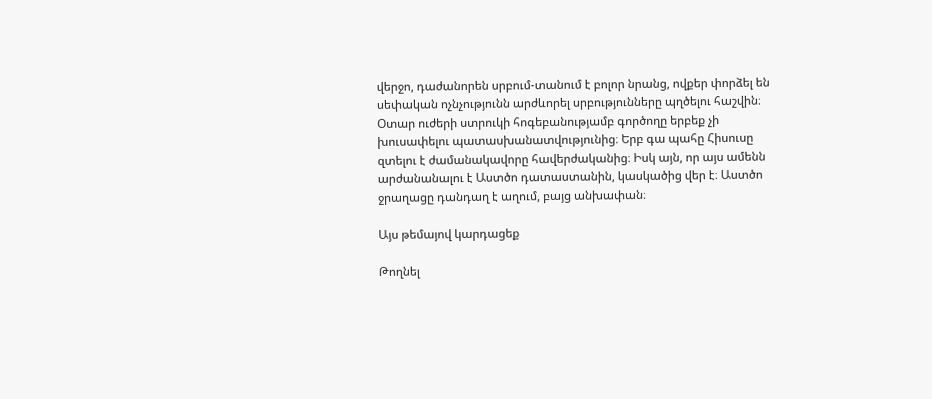վերջո, դաժանորեն սրբում-տանում է բոլոր նրանց, ովքեր փորձել են սեփական ոչնչությունն արժևորել սրբությունները պղծելու հաշվին։ Օտար ուժերի ստրուկի հոգեբանությամբ գործողը երբեք չի խուսափելու պատասխանատվությունից։ Երբ գա պահը Հիսուսը զտելու է ժամանակավորը հավերժականից։ Իսկ այն, որ այս ամենն արժանանալու է Աստծո դատաստանին, կասկածից վեր է։ Աստծո ջրաղացը դանդաղ է աղում, բայց անխափան։

Այս թեմայով կարդացեք

Թողնել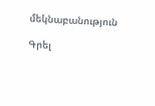մեկնաբանություն

Գրել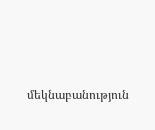մեկնաբանություն